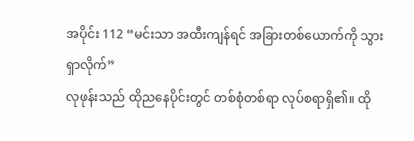အပိုင်း 112 “မင်းသာ အထီးကျန်ရင် အခြားတစ်ယောက်ကို သွားရှာလိုက်”
လုဖုန်းသည် ထိုညနေပိုင်းတွင် တစ်စုံတစ်ရာ လုပ်စရာရှိ၏။ ထို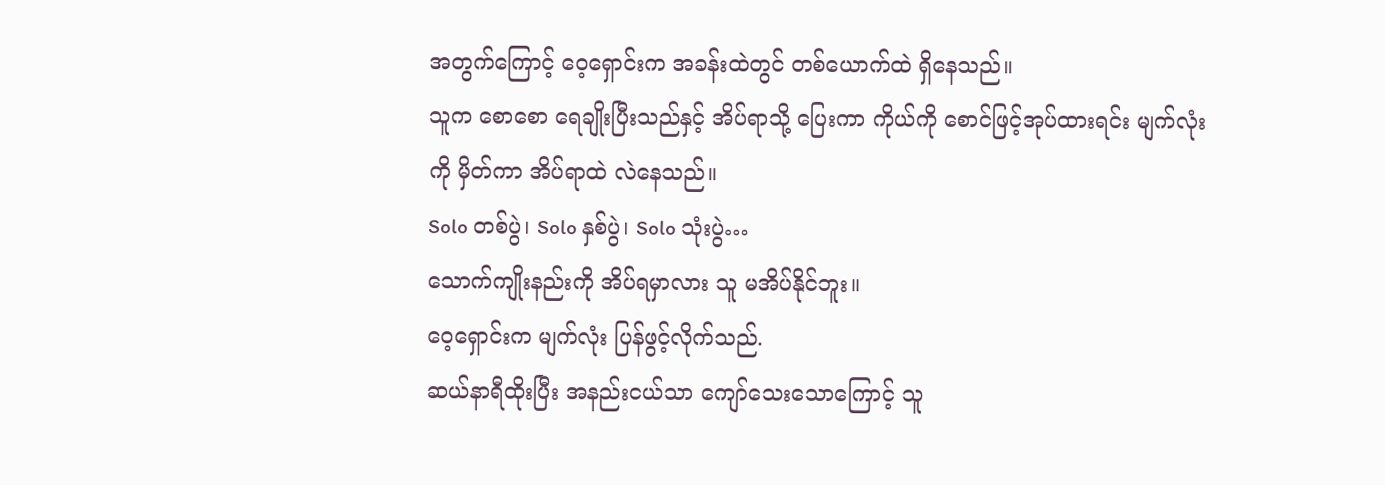အတွက်ကြောင့် ဝေ့ရှောင်းက အခန်းထဲတွင် တစ်ယောက်ထဲ ရှိနေသည်။
သူက စောစော ရေချိုးပြီးသည်နှင့် အိပ်ရာသို့ ပြေးကာ ကိုယ်ကို စောင်ဖြင့်အုပ်ထားရင်း မျက်လုံးကို မှိတ်ကာ အိပ်ရာထဲ လဲနေသည်။
Solo တစ်ပွဲ၊ Solo နှစ်ပွဲ၊ Solo သုံးပွဲ…
သောက်ကျိုးနည်းကို အိပ်ရမှာလား သူ မအိပ်နိုင်ဘူး။
ဝေ့ရှောင်းက မျက်လုံး ပြန်ဖွင့်လိုက်သည်.
ဆယ်နာရီထိုးပြီး အနည်းငယ်သာ ကျော်သေးသောကြောင့် သူ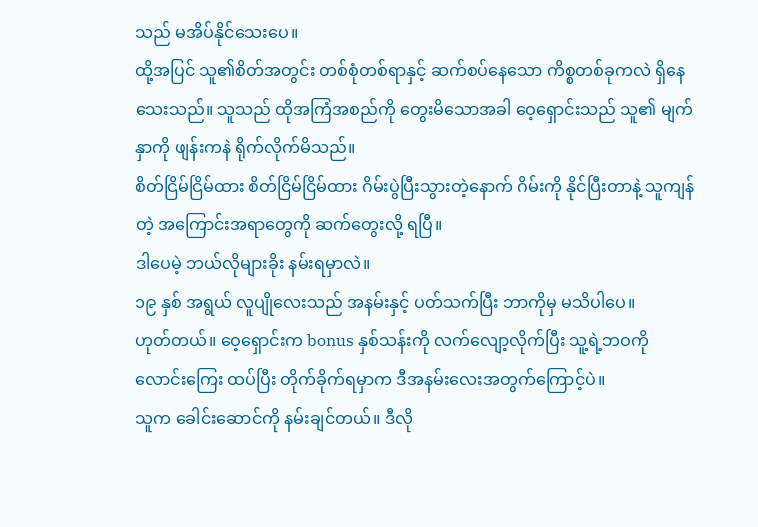သည် မအိပ်နိုင်သေးပေ။
ထို့အပြင် သူ၏စိတ်အတွင်း တစ်စုံတစ်ရာနှင့် ဆက်စပ်နေသော ကိစ္စတစ်ခုကလဲ ရှိနေသေးသည်။ သူသည် ထိုအကြံအစည်ကို တွေးမိသောအခါ ဝေ့ရှောင်းသည် သူ၏ မျက်နှာကို ဖျန်းကနဲ ရိုက်လိုက်မိသည်။
စိတ်ငြိမ်ငြိမ်ထား စိတ်ငြိမ်ငြိမ်ထား ဂိမ်းပွဲပြီးသွားတဲ့နောက် ဂိမ်းကို နိုင်ပြီးတာနဲ့ သူကျန်တဲ့ အကြောင်းအရာတွေကို ဆက်တွေးလို့ ရပြီ။
ဒါပေမဲ့ ဘယ်လိုများခိုး နမ်းရမှာလဲ။
၁၉ နှစ် အရွယ် လူပျိုလေးသည် အနမ်းနှင့် ပတ်သက်ပြီး ဘာကိုမှ မသိပါပေ။
ဟုတ်တယ်။ ဝေ့ရှောင်းက bonus နှစ်သန်းကို လက်လျော့လိုက်ပြီး သူ့ရဲ့ဘဝကို လောင်းကြေး ထပ်ပြီး တိုက်ခိုက်ရမှာက ဒီအနမ်းလေးအတွက်ကြောင့်ပဲ။
သူက ခေါင်းဆောင်ကို နမ်းချင်တယ်။ ဒီလို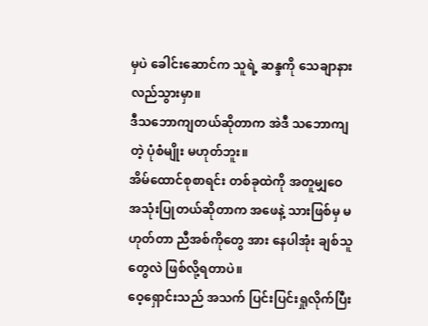မှပဲ ခေါင်းဆောင်က သူရဲ့ ဆန္ဒကို သေချာနားလည်သွားမှာ။
ဒီသဘောကျတယ်ဆိုတာက အဲဒီ သဘောကျတဲ့ ပုံစံမျိုး မဟုတ်ဘူး။
အိမ်ထောင်စုစာရင်း တစ်ခုထဲကို အတူမျှဝေ အသုံးပြုတယ်ဆိုတာက အဖေနဲ့ သားဖြစ်မှ မဟုတ်တာ ညီအစ်ကိုတွေ အား နေပါအုံး ချစ်သူတွေလဲ ဖြစ်လို့ရတာပဲ။
ဝေ့ရှောင်းသည် အသက် ပြင်းပြင်းရှုလိုက်ပြီး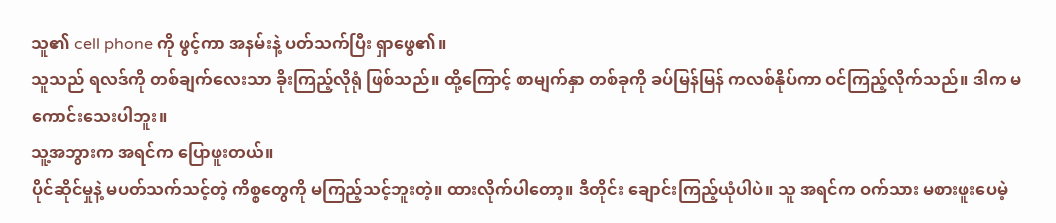သူ၏ cell phone ကို ဖွင့်ကာ အနမ်းနဲ့ ပတ်သက်ပြီး ရှာဖွေ၏။
သူသည် ရလဒ်ကို တစ်ချက်လေးသာ ခိုးကြည့်လိုရုံ ဖြစ်သည်။ ထို့ကြောင့် စာမျက်နှာ တစ်ခုကို ခပ်မြန်မြန် ကလစ်နိုပ်ကာ ဝင်ကြည့်လိုက်သည်။ ဒါက မကောင်းသေးပါဘူး။
သူ့အဘွားက အရင်က ပြောဖူးတယ်။
ပိုင်ဆိုင်မှုနဲ့ မပတ်သက်သင့်တဲ့ ကိစ္စတွေကို မကြည့်သင့်ဘူးတဲ့။ ထားလိုက်ပါတော့။ ဒီတိုင်း ချောင်းကြည့်ယုံပါပဲ။ သူ အရင်က ဝက်သား မစားဖူးပေမဲ့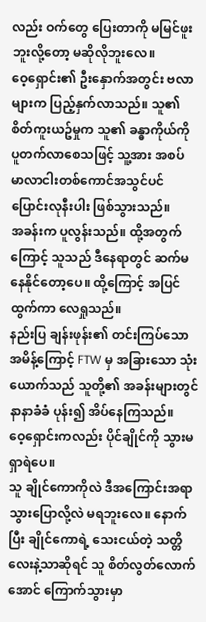လည်း ဝက်တွေ ပြေးတာကို မမြင်ဖူးဘူးလို့တော့ မဆိုလိုဘူးလေ။
ဝေ့ရှောင်း၏ ဦးနှောက်အတွင်း ဗလာများက ပြည့်နှက်လာသည်။ သူ၏ စိတ်ကူးယဥ်မှုက သူ၏ ခန္ဓာကိုယ်ကို ပူတက်လာစေသဖြင့် သူ့အား အစပ် မာလာငါးတစ်ကောင်အသွင်ပင် ပြောင်းလုနီးပါး ဖြစ်သွားသည်။
အခန်းက ပူလွန်းသည်။ ထို့အတွက်ကြောင့် သူသည် ဒီနေရာတွင် ဆက်မနေနိုင်တော့ပေ။ ထို့ကြောင့် အပြင်ထွက်ကာ လေရှုသည်။
နည်းပြ ချန်းဖုန်း၏ တင်းကြပ်သော အမိန့်ကြောင့် FTW မှ အခြားသော သုံးယောက်သည် သူတို့၏ အခန်းများတွင် နာနာခံခံ ပုန်း၍ အိပ်နေကြသည်။
ဝေ့ရှောင်းကလည်း ပိုင်ချိုင်ကို သွားမရှာရဲပေ။
သူ ချိုင်ကောကိုလဲ ဒီအကြောင်းအရာ သွားပြောလို့လဲ မရဘူးလေ။ နောက်ပြီး ချိုင်ကောရဲ့ သေးငယ်တဲ့ သတ္တိလေးနဲ့သာဆိုရင် သူ စိတ်လွတ်လောက်အောင် ကြောက်သွားမှာ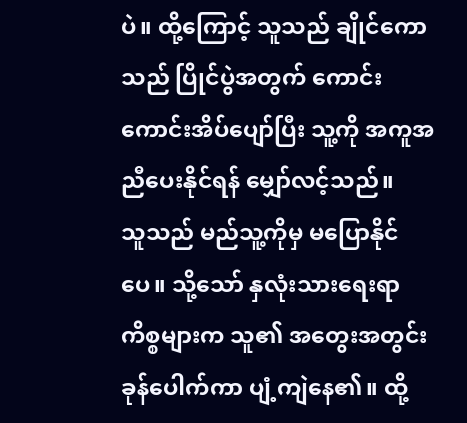ပဲ။ ထို့ကြောင့် သူသည် ချိုင်ကောသည် ပြိုင်ပွဲအတွက် ကောင်းကောင်းအိပ်ပျော်ပြီး သူ့ကို အကူအညီပေးနိုင်ရန် မျှော်လင့်သည်။
သူသည် မည်သူ့ကိုမှ မပြောနိုင်ပေ။ သို့သော် နှလုံးသားရေးရာ ကိစ္စများက သူ၏ အတွေးအတွင်း ခုန်ပေါက်ကာ ပျံ့ကျဲနေ၏။ ထို့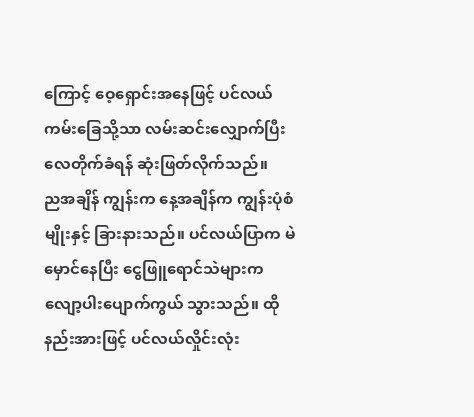ကြောင့် ဝေ့ရှောင်းအနေဖြင့် ပင်လယ်ကမ်းခြေသို့သာ လမ်းဆင်းလျှောက်ပြီး လေတိုက်ခံရန် ဆုံးဖြတ်လိုက်သည်။
ညအချိန် ကျွန်းက နေ့အချိန်က ကျွန်းပုံစံမျိုးနှင့် ခြားနားသည်။ ပင်လယ်ပြာက မဲမှောင်နေပြီး ငွေဖြူရောင်သဲများက လျော့ပါးပျောက်ကွယ် သွားသည်။ ထိုနည်းအားဖြင့် ပင်လယ်လှိုင်းလုံး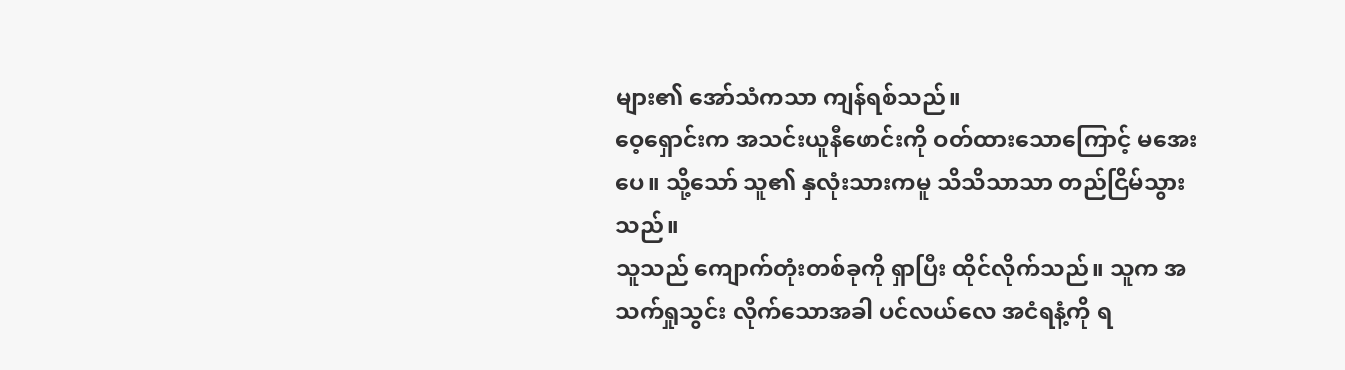များ၏ အော်သံကသာ ကျန်ရစ်သည်။
ဝေ့ရှောင်းက အသင်းယူနီဖောင်းကို ဝတ်ထားသောကြောင့် မအေးပေ။ သို့သော် သူ၏ နှလုံးသားကမူ သိသိသာသာ တည်ငြိမ်သွားသည်။
သူသည် ကျောက်တုံးတစ်ခုကို ရှာပြီး ထိုင်လိုက်သည်။ သူက အသက်ရှုသွင်း လိုက်သောအခါ ပင်လယ်လေ အငံရနံ့ကို ရ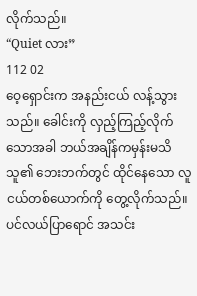လိုက်သည်။
“Quiet လား”
112 02
ဝေ့ရှောင်းက အနည်းငယ် လန့်သွားသည်။ ခေါင်းကို လှည့်ကြည့်လိုက်သောအခါ ဘယ်အချိန်ကမှန်းမသိ သူ၏ ဘေးဘက်တွင် ထိုင်နေသော လူငယ်တစ်ယောက်ကို တွေ့လိုက်သည်။
ပင်လယ်ပြာရောင် အသင်း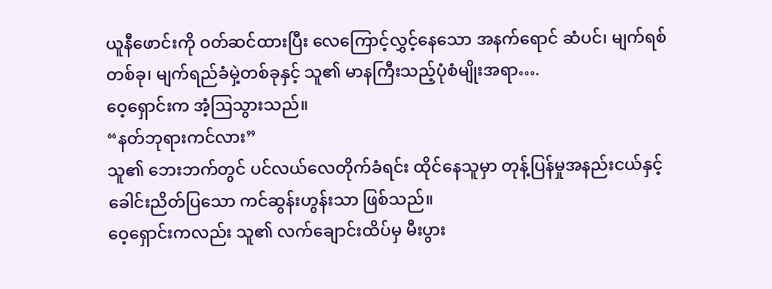ယူနီဖောင်းကို ဝတ်ဆင်ထားပြီး လေကြောင့်လွှင့်နေသော အနက်ရောင် ဆံပင်၊ မျက်ရစ် တစ်ခု၊ မျက်ရည်ခံမှဲ့တစ်ခုနှင့် သူ၏ မာနကြီးသည့်ပုံစံမျိုးအရာ….
ဝေ့ရှောင်းက အံ့ဩသွားသည်။
“နတ်ဘုရားကင်လား”
သူ၏ ဘေးဘက်တွင် ပင်လယ်လေတိုက်ခံရင်း ထိုင်နေသူမှာ တုန့်ပြန်မှုအနည်းငယ်နှင့် ခေါင်းညိတ်ပြသော ကင်ဆွန်းဟွန်းသာ ဖြစ်သည်။
ဝေ့ရှောင်းကလည်း သူ၏ လက်ချောင်းထိပ်မှ မီးပွား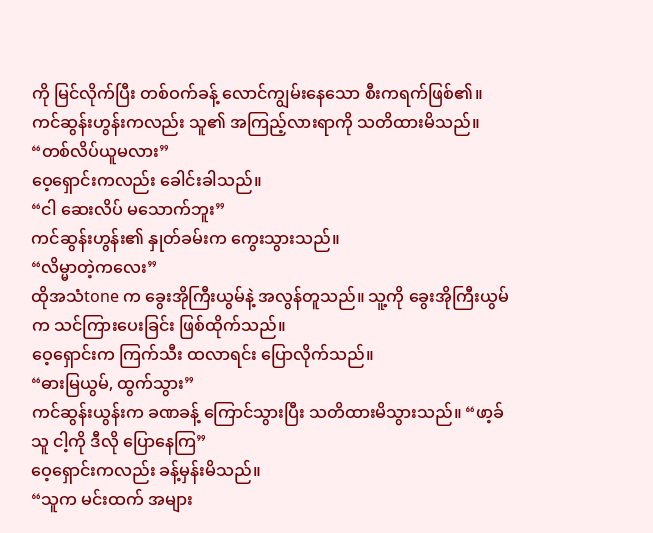ကို မြင်လိုက်ပြီး တစ်ဝက်ခန့် လောင်ကျွမ်းနေသော စီးကရက်ဖြစ်၏။
ကင်ဆွန်းဟွန်းကလည်း သူ၏ အကြည့်လားရာကို သတိထားမိသည်။
“တစ်လိပ်ယူမလား”
ဝေ့ရှောင်းကလည်း ခေါင်းခါသည်။
“ငါ ဆေးလိပ် မသောက်ဘူး”
ကင်ဆွန်းဟွန်း၏ နှုတ်ခမ်းက ကွေးသွားသည်။
“လိမ္မာတဲ့ကလေး”
ထိုအသံtone က ခွေးအိုကြီးယွမ်နဲ့ အလွန်တူသည်။ သူ့ကို ခွေးအိုကြီးယွမ်က သင်ကြားပေးခြင်း ဖြစ်ထိုက်သည်။
ဝေ့ရှောင်းက ကြက်သီး ထလာရင်း ပြောလိုက်သည်။
“ဓားမြယွမ်, ထွက်သွား”
ကင်ဆွန်းယွန်းက ခဏခန့် ကြောင်သွားပြီး သတိထားမိသွားသည်။ “ဖာ့ခ် သူ ငါ့ကို ဒီလို ပြောနေကြ”
ဝေ့ရှောင်းကလည်း ခန့်မှန်းမိသည်။
“သူက မင်းထက် အများ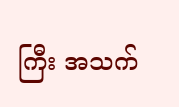ကြီး အသက်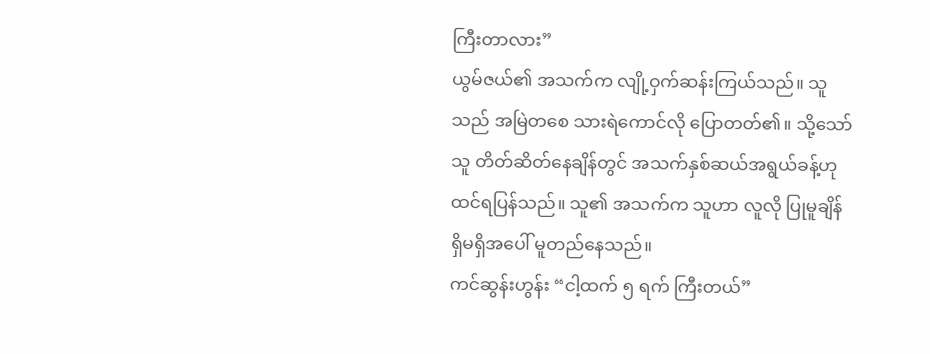ကြီးတာလား”
ယွမ်ဇယ်၏ အသက်က လျို့ဝှက်ဆန်းကြယ်သည်။ သူသည် အမြဲတစေ သားရဲကောင်လို ပြောတတ်၏။ သို့သော် သူ တိတ်ဆိတ်နေချိန်တွင် အသက်နှစ်ဆယ်အရွယ်ခန့်ဟု ထင်ရပြန်သည်။ သူ၏ အသက်က သူဟာ လူလို ပြုမူချိန် ရှိမရှိအပေါ် မူတည်နေသည်။
ကင်ဆွန်းဟွန်း “ငါ့ထက် ၅ ရက် ကြီးတယ်”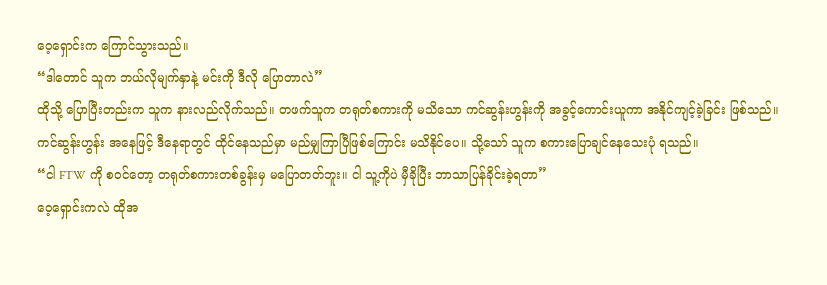ဝေ့ရှောင်းက ကြောင်သွားသည်။
“ဒါတောင် သူက ဘယ်လိုမျက်နှာနဲ့ မင်းကို ဒီလို ပြောတာလဲ”
ထိုသို့ ပြောပြီးတည်းက သူက နားလည်လိုက်သည်။ တဖက်သူက တရုတ်စကားကို မသိသော ကင်ဆွန်းဟွန်းကို အခွင့်ကောင်းယူကာ အနိုင်ကျင့်ခဲ့ခြင်း ဖြစ်သည်။
ကင်ဆွန်းဟွန်း အနေဖြင့် ဒီနေရာတွင် ထိုင်နေသည်မှာ မည်မျှကြာပြီဖြစ်ကြောင်း မသိနိုင်ပေ။ သို့သော် သူက စကားပြောချင်နေသေးပုံ ရသည်။
“ငါ FTW ကို စဝင်တော့ တရုတ်စကားတစ်ခွန်းမှ မပြောတတ်ဘူး။ ငါ သူ့ကိုပဲ မှီခိုပြီး ဘာသာပြန်ခိုင်းခဲ့ရတာ”
ဝေ့ရှောင်းကလဲ ထိုအ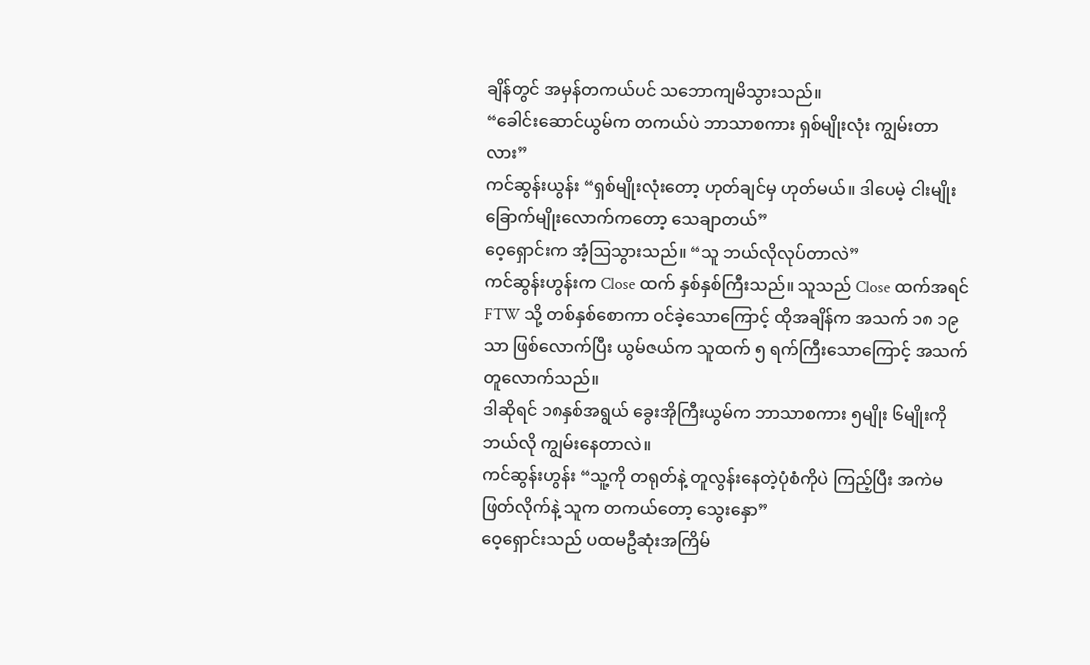ချိန်တွင် အမှန်တကယ်ပင် သဘောကျမိသွားသည်။
“ခေါင်းဆောင်ယွမ်က တကယ်ပဲ ဘာသာစကား ရှစ်မျိုးလုံး ကျွမ်းတာလား”
ကင်ဆွန်းယွန်း “ရှစ်မျိုးလုံးတော့ ဟုတ်ချင်မှ ဟုတ်မယ်။ ဒါပေမဲ့ ငါးမျိုး ခြောက်မျိုးလောက်ကတော့ သေချာတယ်”
ဝေ့ရှောင်းက အံ့ဩသွားသည်။ “သူ ဘယ်လိုလုပ်တာလဲ”
ကင်ဆွန်းဟွန်းက Close ထက် နှစ်နှစ်ကြီးသည်။ သူသည် Close ထက်အရင် FTW သို့ တစ်နှစ်စောကာ ဝင်ခဲ့သောကြောင့် ထိုအချိန်က အသက် ၁၈ ၁၉ သာ ဖြစ်လောက်ပြီး ယွမ်ဇယ်က သူထက် ၅ ရက်ကြီးသောကြောင့် အသက်တူလောက်သည်။
ဒါဆိုရင် ၁၈နှစ်အရွယ် ခွေးအိုကြီးယွမ်က ဘာသာစကား ၅မျိုး ၆မျိုးကို ဘယ်လို ကျွမ်းနေတာလဲ။
ကင်ဆွန်းဟွန်း “သူ့ကို တရုတ်နဲ့ တူလွန်းနေတဲ့ပုံစံကိုပဲ ကြည့်ပြီး အကဲမဖြတ်လိုက်နဲ့ သူက တကယ်တော့ သွေးနှော”
ဝေ့ရှောင်းသည် ပထမဦဆုံးအကြိမ်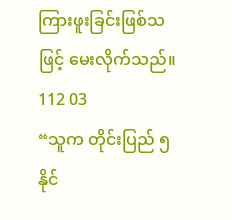ကြားဖူးခြင်းဖြစ်သဖြင့် မေးလိုက်သည်။
112 03
“သူက တိုင်းပြည် ၅နိုင်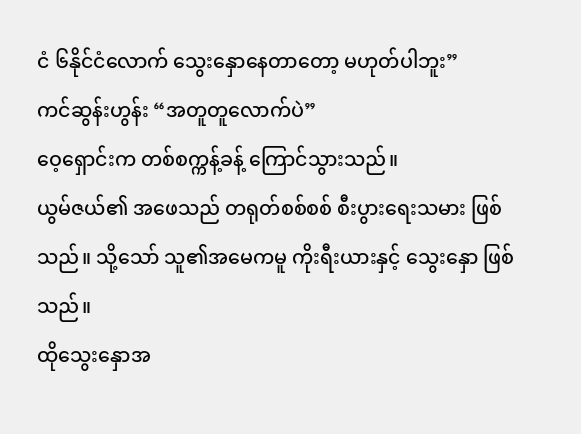ငံ ၆နိုင်ငံလောက် သွေးနှောနေတာတော့ မဟုတ်ပါဘူး”
ကင်ဆွန်းဟွန်း “အတူတူလောက်ပဲ”
ဝေ့ရှောင်းက တစ်စက္ကန့်ခန့် ကြောင်သွားသည်။
ယွမ်ဇယ်၏ အဖေသည် တရုတ်စစ်စစ် စီးပွားရေးသမား ဖြစ်သည်။ သို့သော် သူ၏အမေကမူ ကိုးရီးယားနှင့် သွေးနှော ဖြစ်သည်။
ထိုသွေးနှောအ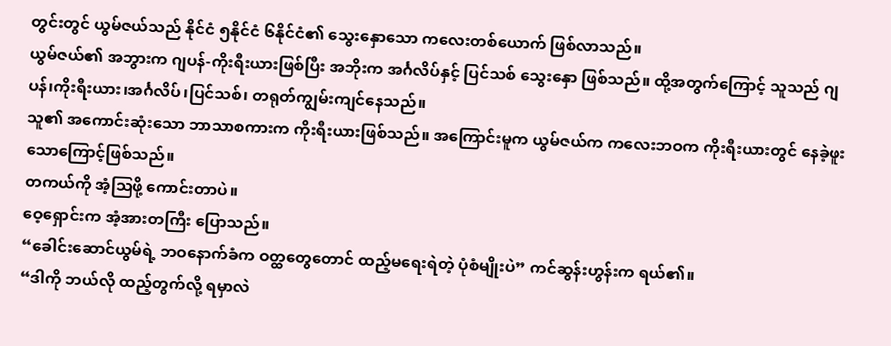တွင်းတွင် ယွမ်ဇယ်သည် နိုင်ငံ ၅နိုင်ငံ ၆နိုင်ငံ၏ သွေးနှောသော ကလေးတစ်ယောက် ဖြစ်လာသည်။
ယွမ်ဇယ်၏ အဘွားက ဂျပန်-ကိုးရီးယားဖြစ်ပြီး အဘိုးက အင်္ဂလိပ်နှင့် ပြင်သစ် သွေးနှော ဖြစ်သည်။ ထို့အတွက်ကြောင့် သူသည် ဂျပန်၊ကိုးရီးယား၊အင်္ဂလိပ်၊ပြင်သစ်၊ တရုတ်ကျွမ်းကျင်နေသည်။
သူ၏ အကောင်းဆုံးသော ဘာသာစကားက ကိုးရီးယားဖြစ်သည်။ အကြောင်းမူက ယွမ်ဇယ်က ကလေးဘဝက ကိုးရီးယားတွင် နေခဲ့ဖူးသောကြောင့်ဖြစ်သည်။
တကယ်ကို အံ့ဩဖို့ ကောင်းတာပဲ။
ဝေ့ရှောင်းက အံ့အားတကြီး ပြောသည်။
“ခေါင်းဆောင်ယွမ်ရဲ့ ဘဝနောက်ခံက ဝတ္ထတွေတောင် ထည့်မရေးရဲတဲ့ ပုံစံမျိုးပဲ” ကင်ဆွန်းဟွန်းက ရယ်၏။
“ဒါကို ဘယ်လို ထည့်တွက်လို့ ရမှာလဲ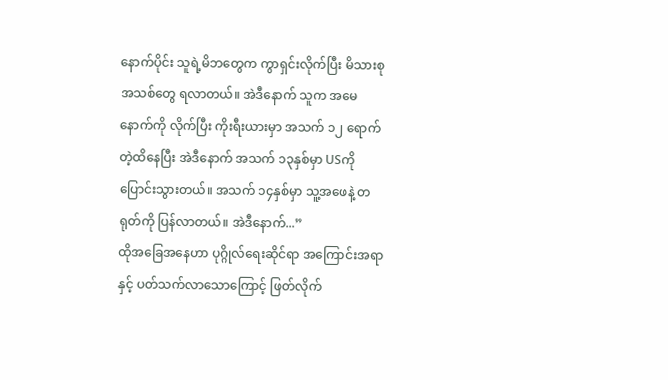နောက်ပိုင်း သူရဲ့မိဘတွေက ကွာရှင်းလိုက်ပြီး မိသားစုအသစ်တွေ ရလာတယ်။ အဲဒီနောက် သူက အမေနောက်ကို လိုက်ပြီး ကိုးရီးယားမှာ အသက် ၁၂ ရောက်တဲ့ထိနေပြီး အဲဒီနောက် အသက် ၁၃နှစ်မှာ USကို ပြောင်းသွားတယ်။ အသက် ၁၄နှစ်မှာ သူ့အဖေနဲ့ တရုတ်ကို ပြန်လာတယ်။ အဲဒီနောက်...”
ထိုအခြေအနေဟာ ပုဂ္ဂိုလ်ရေးဆိုင်ရာ အကြောင်းအရာနှင့် ပတ်သက်လာသောကြောင့် ဖြတ်လိုက်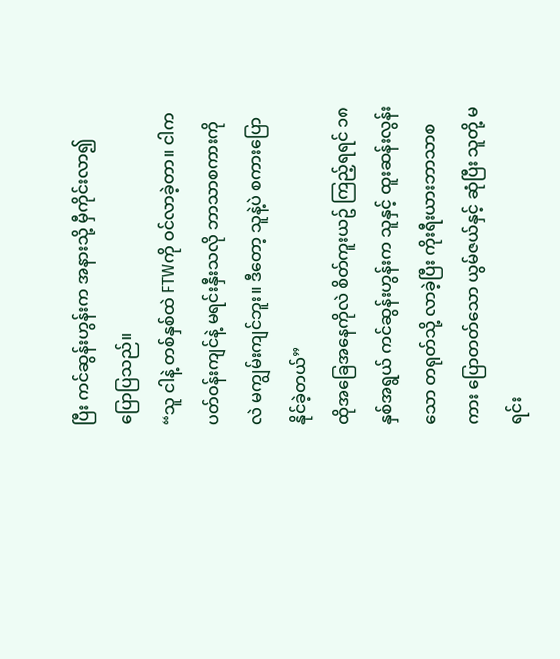ပြီး ကင်ဆွန်းဟွန်းက အနားသို့ မှီကိုင်းလာ၍ ပြောပြသည်။
“သူ ငါနဲ့ တစ်နှစ်ထဲ FTWကို ဝင်လာခဲ့တာ။ ငါက ပတ်ဝန်းကျင်နဲ့ မရင်းနှီးသလို ဘာသာစကားကိုလဲ မကျွမ်းကျင်ဘူး။ ဒီတော့ သူနဲ့ပဲ စကားပြောနိုင်ခဲ့တယ်”
ထိုအခြေအနေကိုလဲ စိတ်ကူးယဥ် ကြည့်ရရင် ၁၈နှစ်အရွယ် ကင်ဆွန်းဟွန်းက သူနှင့် ထူးဆန်းလွန်းသော တရုတ်သို့ လာခဲ့ပြီး ကိုးရီးယားဘာသာစကား ပြောတတ်သော ယွမ်ဇယ်နှင့် ဆုံပြီး သူတို့ မရင်း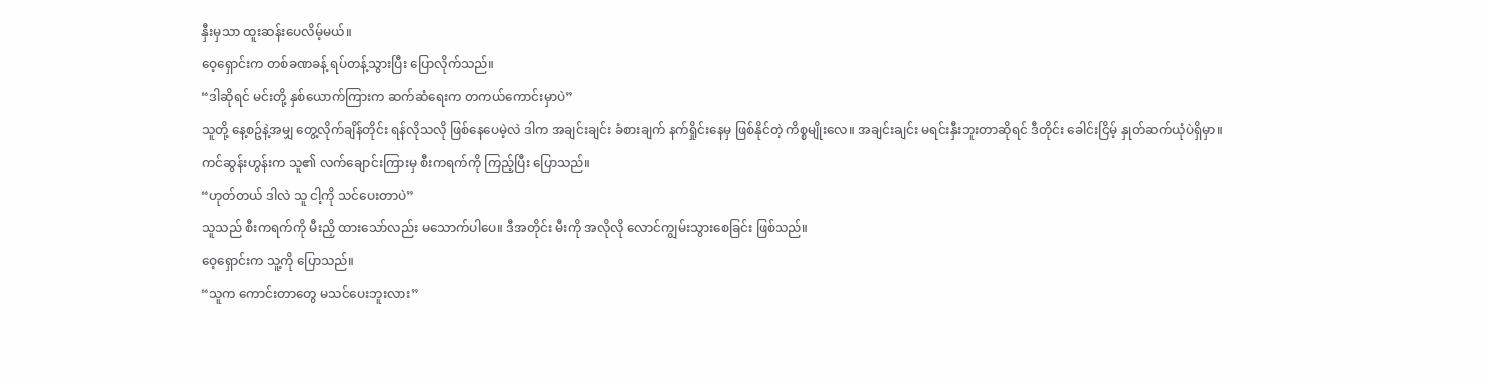နှီးမှသာ ထူးဆန်းပေလိမ့်မယ်။
ဝေ့ရှောင်းက တစ်ခဏခန့် ရပ်တန့်သွားပြီး ပြောလိုက်သည်။
“ဒါဆိုရင် မင်းတို့ နှစ်ယောက်ကြားက ဆက်ဆံရေးက တကယ်ကောင်းမှာပဲ”
သူတို့ နေ့စဥ်နဲ့အမျှ တွေ့လိုက်ချိန်တိုင်း ရန်လိုသလို ဖြစ်နေပေမဲ့လဲ ဒါက အချင်းချင်း ခံစားချက် နက်ရှိုင်းနေမှ ဖြစ်နိုင်တဲ့ ကိစ္စမျိုးလေ။ အချင်းချင်း မရင်းနှီးဘူးတာဆိုရင် ဒီတိုင်း ခေါင်းငြိမ့် နှုတ်ဆက်ယုံပဲရှိမှာ။
ကင်ဆွန်းဟွန်းက သူ၏ လက်ချောင်းကြားမှ စီးကရက်ကို ကြည့်ပြီး ပြောသည်။
“ဟုတ်တယ် ဒါလဲ သူ ငါ့ကို သင်ပေးတာပဲ”
သူသည် စီးကရက်ကို မီးညှိ ထားသော်လည်း မသောက်ပါပေ။ ဒီအတိုင်း မီးကို အလိုလို လောင်ကျွမ်းသွားစေခြင်း ဖြစ်သည်။
ဝေ့ရှောင်းက သူ့ကို ပြောသည်။
“သူက ကောင်းတာတွေ မသင်ပေးဘူးလား”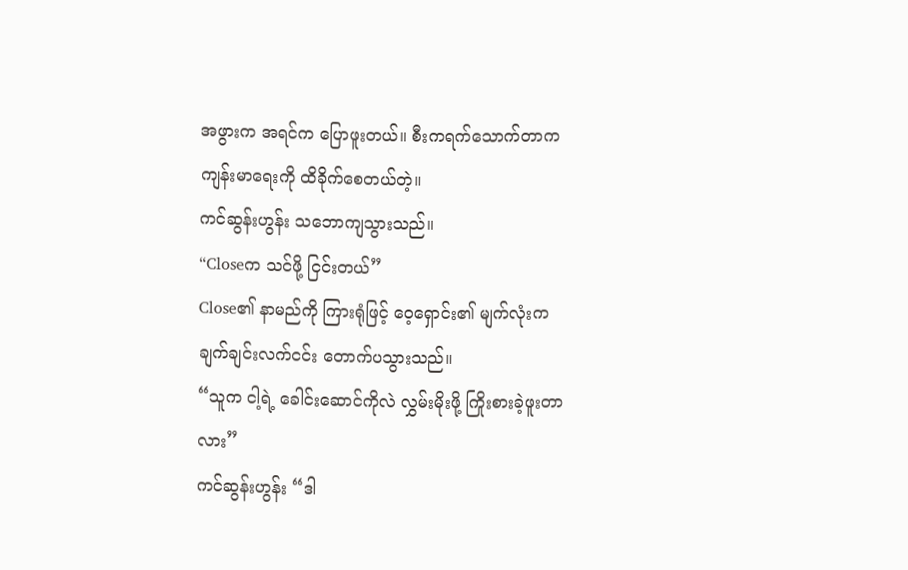အဖွားက အရင်က ပြောဖူးတယ်။ စီးကရက်သောက်တာက ကျန်းမာရေးကို ထိခိုက်စေတယ်တဲ့။
ကင်ဆွန်းဟွန်း သဘောကျသွားသည်။
“Closeက သင်ဖို့ ငြင်းတယ်”
Close၏ နာမည်ကို ကြားရုံဖြင့် ဝေ့ရှောင်း၏ မျက်လုံးက ချက်ချင်းလက်ငင်း တောက်ပသွားသည်။
“သူက ငါ့ရဲ့ ခေါင်းဆောင်ကိုလဲ လွှမ်းမိုးဖို့ ကြိုးစားခဲ့ဖူးတာလား”
ကင်ဆွန်းဟွန်း “ဒါ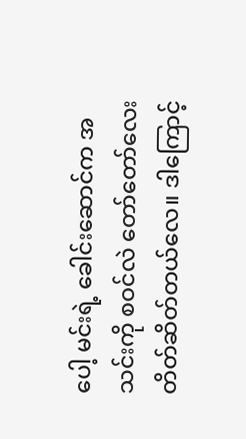ပေါ့ မင်းရဲ့ ခေါင်းဆောင်က အသင်းကို စဝင်လဲ တော်တော်လေး တိတ်ဆိတ်တယ်လေ။ ဒါကြောင့်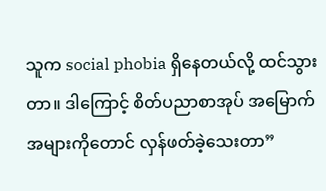သူက social phobia ရှိနေတယ်လို့ ထင်သွားတာ။ ဒါကြောင့် စိတ်ပညာစာအုပ် အမြောက်အများကိုတောင် လှန်ဖတ်ခဲ့သေးတာ”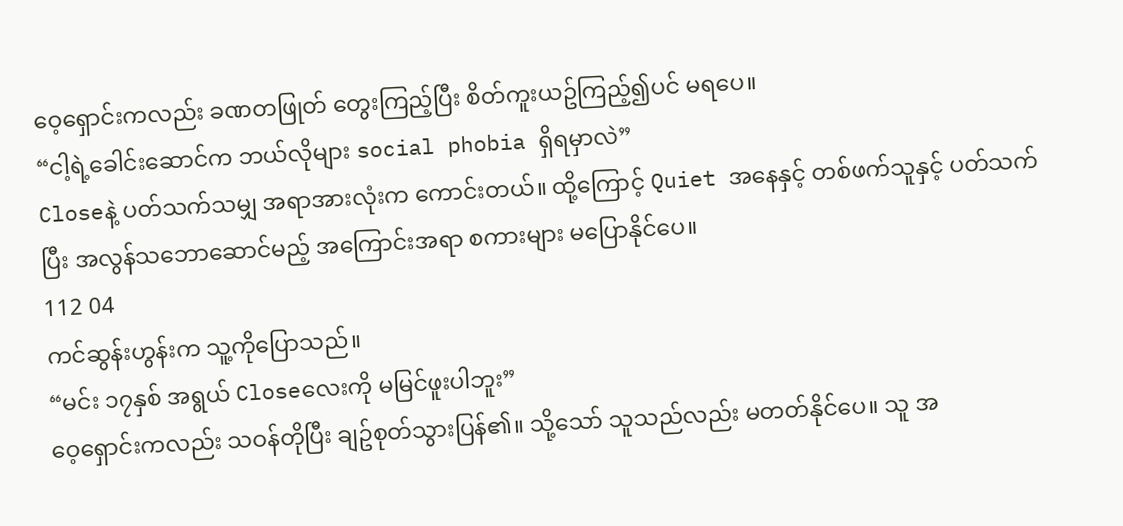ဝေ့ရှောင်းကလည်း ခဏတဖြုတ် တွေးကြည့်ပြီး စိတ်ကူးယဥ်ကြည့်၍ပင် မရပေ။
“ငါ့ရဲ့ခေါင်းဆောင်က ဘယ်လိုများ social phobia ရှိရမှာလဲ”
Closeနဲ့ ပတ်သက်သမျှ အရာအားလုံးက ကောင်းတယ်။ ထို့ကြောင့် Quiet အနေနှင့် တစ်ဖက်သူနှင့် ပတ်သက်ပြီး အလွန်သဘောဆောင်မည့် အကြောင်းအရာ စကားများ မပြောနိုင်ပေ။
112 04
ကင်ဆွန်းဟွန်းက သူ့ကိုပြောသည်။
“မင်း ၁၇နှစ် အရွယ် Closeလေးကို မမြင်ဖူးပါဘူး”
ဝေ့ရှောင်းကလည်း သဝန်တိုပြီး ချဥ်စုတ်သွားပြန်၏။ သို့သော် သူသည်လည်း မတတ်နိုင်ပေ။ သူ အ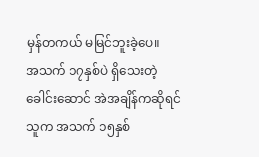မှန်တကယ် မမြင်ဘူးခဲ့ပေ။
အသက် ၁၇နှစ်ပဲ ရှိသေးတဲ့ ခေါင်းဆောင် အဲအချိန်ကဆိုရင် သူက အသက် ၁၅နှစ်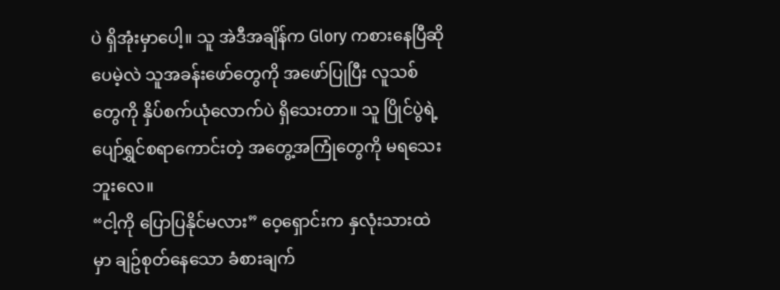ပဲ ရှိအုံးမှာပေါ့။ သူ အဲဒီအချိန်က Glory ကစားနေပြီဆိုပေမဲ့လဲ သူအခန်းဖော်တွေကို အဖော်ပြုပြီး လူသစ်တွေကို နှိပ်စက်ယုံလောက်ပဲ ရှိသေးတာ။ သူ ပြိုင်ပွဲရဲ့ ပျော်ရွှင်စရာကောင်းတဲ့ အတွေ့အကြုံတွေကို မရသေးဘူးလေ။
“ငါ့ကို ပြောပြနိုင်မလား” ဝေ့ရှောင်းက နှလုံးသားထဲမှာ ချဥ်စုတ်နေသော ခံစားချက်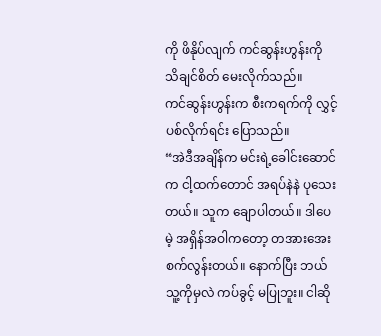ကို ဖိနိုပ်လျက် ကင်ဆွန်းဟွန်းကို သိချင်စိတ် မေးလိုက်သည်။
ကင်ဆွန်းဟွန်းက စီးကရက်ကို လွှင့်ပစ်လိုက်ရင်း ပြောသည်။
“အဲဒီအချိန်က မင်းရဲ့ခေါင်းဆောင်က ငါ့ထက်တောင် အရပ်နဲနဲ ပုသေးတယ်။ သူက ချောပါတယ်။ ဒါပေမဲ့ အရှိန်အဝါကတော့ တအားအေးစက်လွန်းတယ်။ နောက်ပြီး ဘယ်သူ့ကိုမှလဲ ကပ်ခွင့် မပြုဘူး။ ငါဆို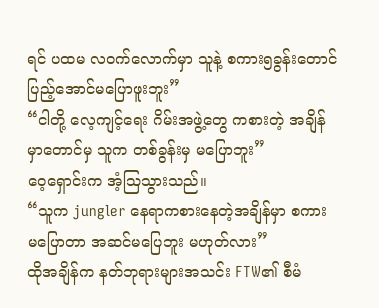ရင် ပထမ လဝက်လောက်မှာ သူနဲ့ စကား၅ခွန်းတောင် ပြည့်အောင်မပြောဖူးဘူး”
“ငါတို့ လေ့ကျင့်ရေး ဂိမ်းအဖွဲ့တွေ ကစားတဲ့ အချိန်မှာတောင်မှ သူက တစ်ခွန်းမှ မပြောဘူး”
ဝေ့ရှောင်းက အံ့ဩသွားသည်။
“သူက jungler နေရာကစားနေတဲ့အချိန်မှာ စကားမပြောတာ အဆင်မပြေဘူး မဟုတ်လား”
ထိုအချိန်က နတ်ဘုရားများအသင်း FTW၏ စီမံ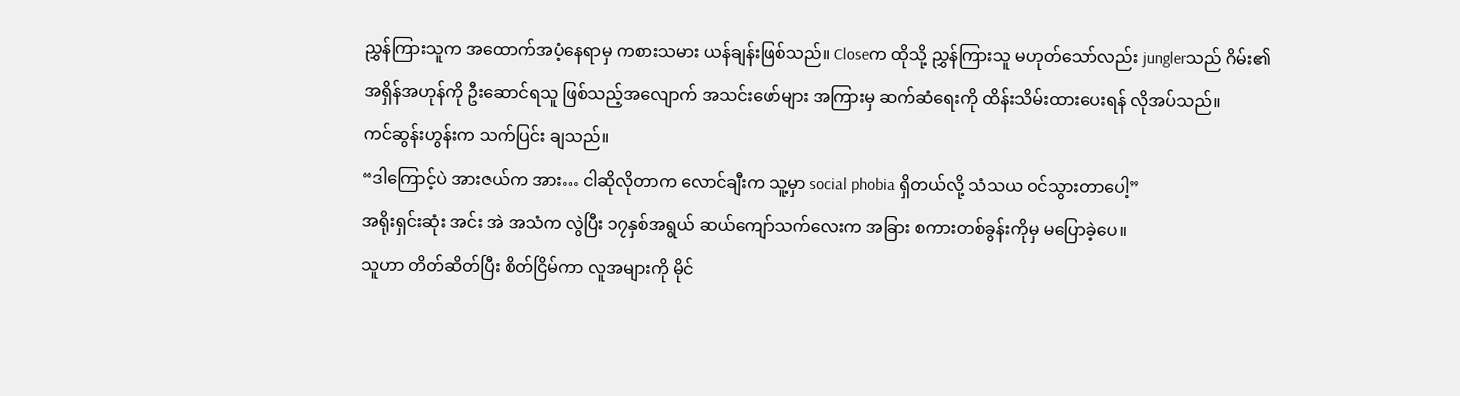ညွှန်ကြားသူက အထောက်အပံ့နေရာမှ ကစားသမား ယန်ချန်းဖြစ်သည်။ Closeက ထိုသို့ ညွှန်ကြားသူ မဟုတ်သော်လည်း junglerသည် ဂိမ်း၏ အရှိန်အဟုန်ကို ဦးဆောင်ရသူ ဖြစ်သည့်အလျောက် အသင်းဖော်များ အကြားမှ ဆက်ဆံရေးကို ထိန်းသိမ်းထားပေးရန် လိုအပ်သည်။
ကင်ဆွန်းဟွန်းက သက်ပြင်း ချသည်။
“ဒါကြောင့်ပဲ အားဇယ်က အား… ငါဆိုလိုတာက လောင်ချီးက သူ့မှာ social phobia ရှိတယ်လို့ သံသယ ဝင်သွားတာပေါ့”
အရိုးရှင်းဆုံး အင်း အဲ အသံက လွဲပြီး ၁၇နှစ်အရွယ် ဆယ်ကျော်သက်လေးက အခြား စကားတစ်ခွန်းကိုမှ မပြောခဲ့ပေ။
သူဟာ တိတ်ဆိတ်ပြီး စိတ်ငြိမ်ကာ လူအများကို မိုင်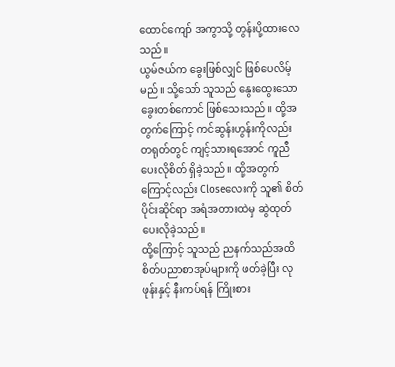ထောင်ကျော် အကွာသို့ တွန်းပို့ထားလေသည်။
ယွမ်ဇယ်က ခွေးဖြစ်လျှင် ဖြစ်ပေလိမ့်မည်။ သို့သော် သူသည် နွေးထွေးသော ခွေးတစ်ကောင် ဖြစ်သေးသည်။ ထို့အတွက်ကြောင့် ကင်ဆွန်းဟွန်းကိုလည်း တရုတ်တွင် ကျင့်သားရအောင် ကူညီပေးလိုစိတ် ရှိခဲ့သည်။ ထို့အတွက်ကြောင့်လည်း Closeလေးကို သူ၏ စိတ်ပိုင်းဆိုင်ရာ အရံအတားထဲမှ ဆွဲထုတ်ပေးလိုခဲ့သည်။
ထို့ကြောင့် သူသည် ညနက်သည်အထိ စိတ်ပညာစာအုပ်များကို ဖတ်ခဲ့ပြီး လုဖုန်းနှင့် နီးကပ်ရန် ကြိုးစား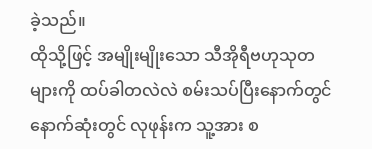ခဲ့သည်။
ထိုသို့ဖြင့် အမျိုးမျိုးသော သီအိုရီဗဟုသုတများကို ထပ်ခါတလဲလဲ စမ်းသပ်ပြီးနောက်တွင် နောက်ဆုံးတွင် လုဖုန်းက သူ့အား စ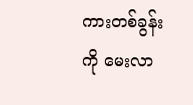ကားတစ်ခွန်းကို မေးလာ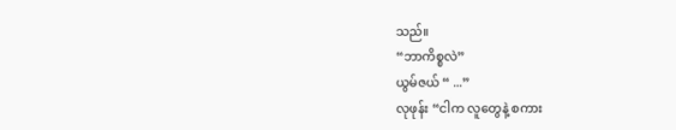သည်။
“ဘာကိစ္စလဲ”
ယွမ်ဇယ် “ ...”
လုဖုန်း “ငါက လူတွေနဲ့ စကား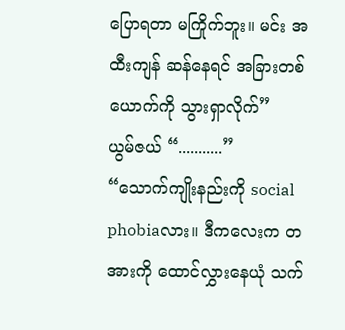ပြောရတာ မကြိုက်ဘူး။ မင်း အထီးကျန် ဆန်နေရင် အခြားတစ်ယောက်ကို သွားရှာလိုက်”
ယွမ်ဇယ် “...........”
“သောက်ကျိုးနည်းကို social phobiaလား။ ဒီကလေးက တအားကို ထောင်လွှားနေယုံ သက်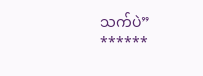သက်ပဲ”
******